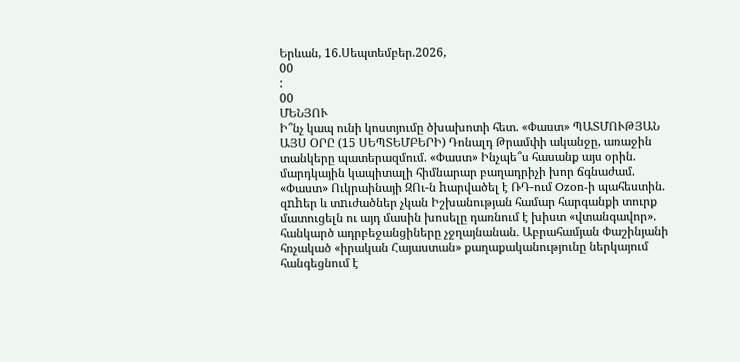Երևան, 16.Սեպտեմբեր.2026,
00
:
00
ՄԵՆՅՈՒ
Ի՞նչ կապ ունի կոստյումը ծխախոտի հետ. «Փաստ» ՊԱՏՄՈՒԹՅԱՆ ԱՅՍ ՕՐԸ (15 ՍԵՊՏԵՄԲԵՐԻ) Դոնալդ Թրամփի ականջը, առաջին տանկերը պատերազմում. «Փաստ» Ինչպե՞ս հասանք այս օրին. մարդկային կապիտալի հիմնարար բաղադրիչի խոր ճգնաժամ. «Փաստ» Ուկրաինայի ԶՈւ-ն hարվածել է ՌԴ-ում Ozon-ի պահեստին. զnhեր և տnւժածներ չկան Իշխանության համար հարգանքի տուրք մատուցելն ու այդ մասին խոսելը դառնում է խիստ «վտանգավոր». հանկարծ ադրբեջանցիները չջղայնանան․ Աբրահամյան Փաշինյանի հռչակած «իրական Հայաստան» քաղաքականությունը ներկայում հանգեցնում է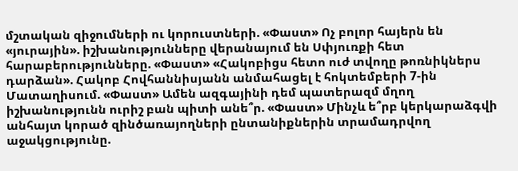մշտական զիջումների ու կորուստների. «Փաստ» Ոչ բոլոր հայերն են «յուրային». իշխանությունները վերանայում են Սփյուռքի հետ հարաբերությունները. «Փաստ» «Հակոբիցս հետո ուժ տվողը թոռնիկներս դարձան». Հակոբ Հովհաննիսյանն անմահացել է հոկտեմբերի 7-ին Մատաղիսում. «Փաստ» Ամեն ազգայինի դեմ պատերազմ մղող իշխանությունն ուրիշ բան պիտի անե՞ր. «Փաստ» Մինչև ե՞րբ կերկարաձգվի անհայտ կորած զինծառայողների ընտանիքներին տրամադրվող աջակցությունը.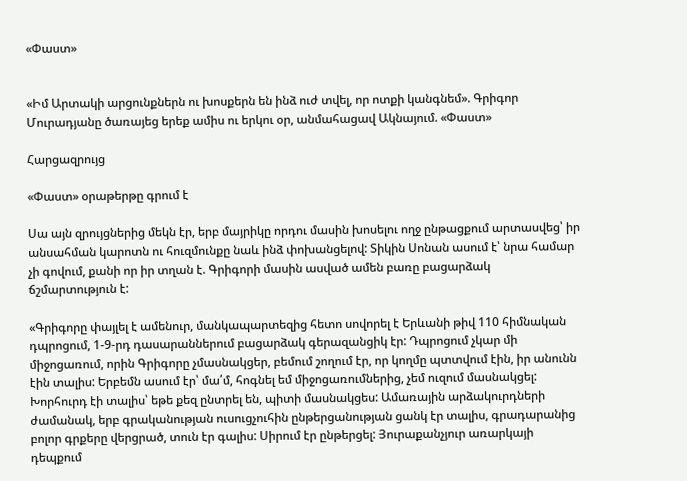«Փաստ»


«Իմ Արտակի արցունքներն ու խոսքերն են ինձ ուժ տվել, որ ոտքի կանգնեմ». Գրիգոր Մուրադյանը ծառայեց երեք ամիս ու երկու օր, անմահացավ Ակնայում. «Փաստ»

Հարցազրույց

«Փաստ» օրաթերթը գրում է

Սա այն զրույցներից մեկն էր, երբ մայրիկը որդու մասին խոսելու ողջ ընթացքում արտասվեց՝ իր անսահման կարոտն ու հուզմունքը նաև ինձ փոխանցելով: Տիկին Սոնան ասում է՝ նրա համար չի գովում, քանի որ իր տղան է. Գրիգորի մասին ասված ամեն բառը բացարձակ ճշմարտություն է:

«Գրիգորը փայլել է ամենուր, մանկապարտեզից հետո սովորել է Երևանի թիվ 110 հիմնական դպրոցում, 1-9-րդ դասարաններում բացարձակ գերազանցիկ էր: Դպրոցում չկար մի միջոցառում, որին Գրիգորը չմասնակցեր, բեմում շողում էր, որ կողմը պտտվում էին, իր անունն էին տալիս: Երբեմն ասում էր՝ մա՛մ, հոգնել եմ միջոցառումներից, չեմ ուզում մասնակցել: Խորհուրդ էի տալիս՝ եթե քեզ ընտրել են, պիտի մասնակցես: Ամառային արձակուրդների ժամանակ, երբ գրականության ուսուցչուհին ընթերցանության ցանկ էր տալիս, գրադարանից բոլոր գրքերը վերցրած, տուն էր գալիս: Սիրում էր ընթերցել: Յուրաքանչյուր առարկայի դեպքում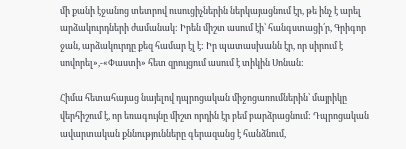մի քանի էջանոց տետրով ուսուցիչներին ներկայացնում էր, թե ինչ է արել արձակուրդների ժամանակ: Իրեն միշտ ասում էի՝ հանգստացի՛ր, Գրիգոր ջան, արձակուրդը քեզ համար էլ է: Իր պատասխանն էր, որ սիրում է սովորել»,-«Փաստի» հետ զրույցում ասում է տիկին Սոնան:

Հիմա հետահայաց նայելով դպրոցական միջոցառումներին՝ մայրիկը վերհիշում է, որ եռագույնը միշտ որդին էր բեմ բարձրացնում: Դպրոցական ավարտական քննությունները գերազանց է հանձնում,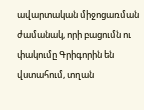ավարտական միջոցառման ժամանակ, որի բացումն ու փակումը Գրիգորին են վստահում, տղան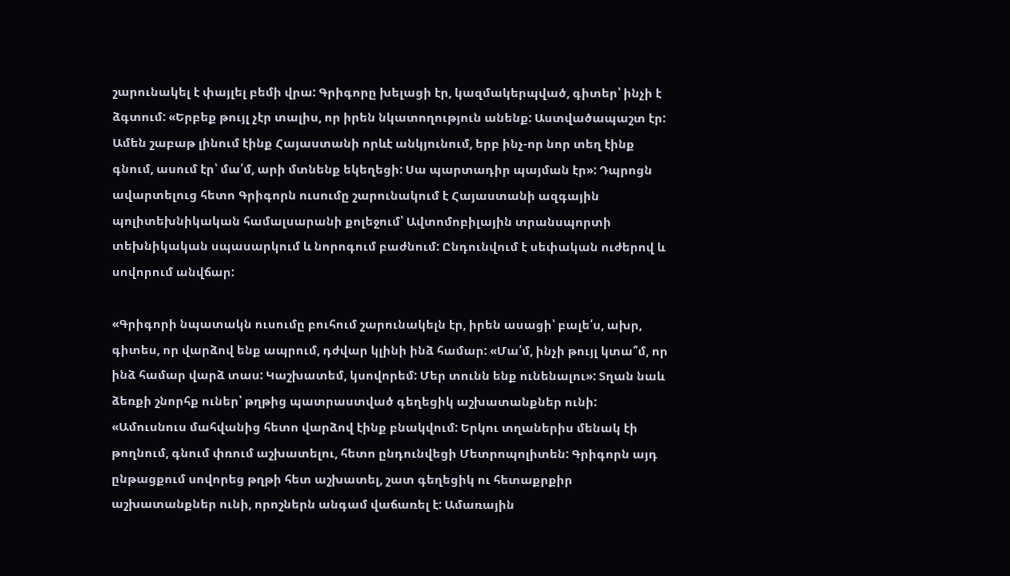շարունակել է փայլել բեմի վրա: Գրիգորը խելացի էր, կազմակերպված, գիտեր՝ ինչի է ձգտում: «Երբեք թույլ չէր տալիս, որ իրեն նկատողություն անենք: Աստվածապաշտ էր: Ամեն շաբաթ լինում էինք Հայաստանի որևէ անկյունում, երբ ինչ-որ նոր տեղ էինք գնում, ասում էր՝ մա՛մ, արի մտնենք եկեղեցի: Սա պարտադիր պայման էր»: Դպրոցն ավարտելուց հետո Գրիգորն ուսումը շարունակում է Հայաստանի ազգային պոլիտեխնիկական համալսարանի քոլեջում՝ Ավտոմոբիլային տրանսպորտի տեխնիկական սպասարկում և նորոգում բաժնում: Ընդունվում է սեփական ուժերով և սովորում անվճար:

«Գրիգորի նպատակն ուսումը բուհում շարունակելն էր, իրեն ասացի՝ բալե՛ս, ախր, գիտես, որ վարձով ենք ապրում, դժվար կլինի ինձ համար: «Մա՛մ, ինչի թույլ կտա՞մ, որ ինձ համար վարձ տաս: Կաշխատեմ, կսովորեմ: Մեր տունն ենք ունենալու»: Տղան նաև ձեռքի շնորհք ուներ՝ թղթից պատրաստված գեղեցիկ աշխատանքներ ունի: «Ամուսնուս մահվանից հետո վարձով էինք բնակվում: Երկու տղաներիս մենակ էի թողնում, գնում փռում աշխատելու, հետո ընդունվեցի Մետրոպոլիտեն: Գրիգորն այդ ընթացքում սովորեց թղթի հետ աշխատել, շատ գեղեցիկ ու հետաքրքիր աշխատանքներ ունի, որոշներն անգամ վաճառել է: Ամառային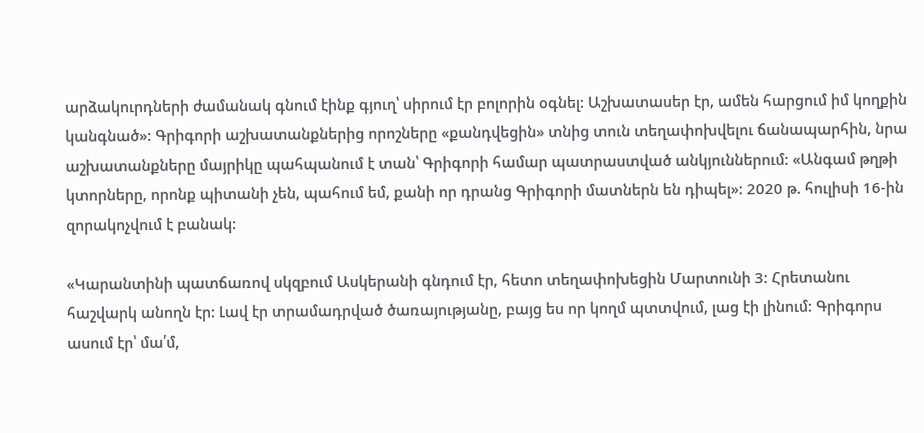արձակուրդների ժամանակ գնում էինք գյուղ՝ սիրում էր բոլորին օգնել: Աշխատասեր էր, ամեն հարցում իմ կողքին կանգնած»: Գրիգորի աշխատանքներից որոշները «քանդվեցին» տնից տուն տեղափոխվելու ճանապարհին, նրա աշխատանքները մայրիկը պահպանում է տան՝ Գրիգորի համար պատրաստված անկյուններում: «Անգամ թղթի կտորները, որոնք պիտանի չեն, պահում եմ, քանի որ դրանց Գրիգորի մատներն են դիպել»: 2020 թ. հուլիսի 16-ին զորակոչվում է բանակ:

«Կարանտինի պատճառով սկզբում Ասկերանի գնդում էր, հետո տեղափոխեցին Մարտունի 3: Հրետանու հաշվարկ անողն էր: Լավ էր տրամադրված ծառայությանը, բայց ես որ կողմ պտտվում, լաց էի լինում: Գրիգորս ասում էր՝ մա՛մ,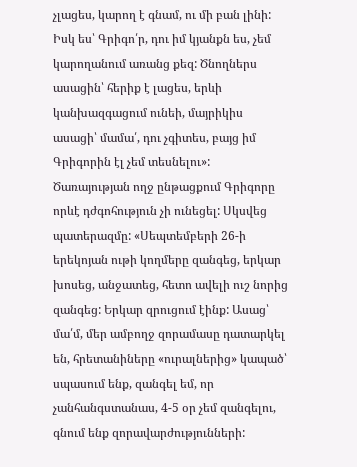չլացես, կարող է գնամ, ու մի բան լինի: Իսկ ես՝ Գրիգո՛ր, դու իմ կյանքն ես, չեմ կարողանում առանց քեզ: Ծնողներս ասացին՝ հերիք է լացես, երևի կանխազգացում ունեի, մայրիկիս ասացի՝ մամա՛, դու չգիտես, բայց իմ Գրիգորին էլ չեմ տեսնելու»: Ծառայության ողջ ընթացքում Գրիգորը որևէ դժգոհություն չի ունեցել: Սկսվեց պատերազմը: «Սեպտեմբերի 26-ի երեկոյան ութի կողմերը զանգեց, երկար խոսեց, անջատեց, հետո ավելի ուշ նորից զանգեց: Երկար զրուցում էինք: Ասաց՝ մա՛մ, մեր ամբողջ զորամասը դատարկել են, հրետանիները «ուրալներից» կապած՝ սպասում ենք, զանգել եմ, որ չանհանգստանաս, 4-5 օր չեմ զանգելու, գնում ենք զորավարժությունների: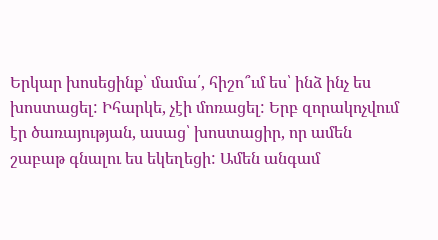Երկար խոսեցինք՝ մամա՛, հիշո՞ւմ ես՝ ինձ ինչ ես խոստացել: Իհարկե, չէի մոռացել: Երբ զորակոչվում էր ծառայության, ասաց՝ խոստացիր, որ ամեն շաբաթ գնալու ես եկեղեցի: Ամեն անգամ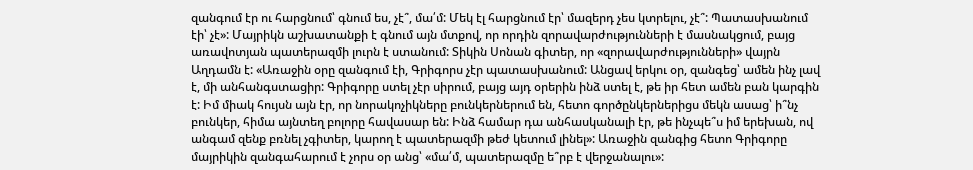զանգում էր ու հարցնում՝ գնում ես, չէ՞, մա՛մ: Մեկ էլ հարցնում էր՝ մազերդ չես կտրելու, չէ՞: Պատասխանում էի՝ չէ»: Մայրիկն աշխատանքի է գնում այն մտքով, որ որդին զորավարժությունների է մասնակցում, բայց առավոտյան պատերազմի լուրն է ստանում: Տիկին Սոնան գիտեր, որ «զորավարժությունների» վայրն Աղդամն է: «Առաջին օրը զանգում էի, Գրիգորս չէր պատասխանում: Անցավ երկու օր, զանգեց՝ ամեն ինչ լավ է, մի անհանգստացիր: Գրիգորը ստել չէր սիրում, բայց այդ օրերին ինձ ստել է, թե իր հետ ամեն բան կարգին է: Իմ միակ հույսն այն էր, որ նորակոչիկները բունկերներում են, հետո գործընկերներիցս մեկն ասաց՝ ի՞նչ բունկեր, հիմա այնտեղ բոլորը հավասար են: Ինձ համար դա անհասկանալի էր, թե ինչպե՞ս իմ երեխան, ով անգամ զենք բռնել չգիտեր, կարող է պատերազմի թեժ կետում լինել»: Առաջին զանգից հետո Գրիգորը մայրիկին զանգահարում է չորս օր անց՝ «մա՛մ, պատերազմը ե՞րբ է վերջանալու»: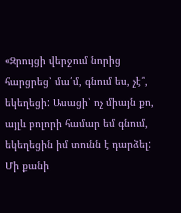«Զրույցի վերջում նորից հարցրեց՝ մա՛մ, գնում ես, չէ՞, եկեղեցի: Ասացի՝ ոչ միայն քո, այլև բոլորի համար եմ գնում, եկեղեցին իմ տունն է դարձել: Մի քանի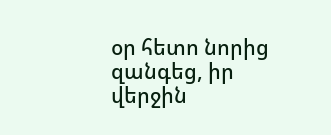օր հետո նորից զանգեց, իր վերջին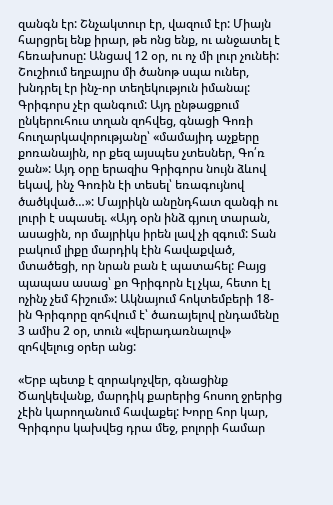զանգն էր: Շնչակտուր էր, վազում էր: Միայն հարցրել ենք իրար, թե ոնց ենք, ու անջատել է հեռախոսը: Անցավ 12 օր, ու ոչ մի լուր չունեի: Շուշիում եղբայրս մի ծանոթ սպա ուներ, խնդրել էր ինչ-որ տեղեկություն իմանալ: Գրիգորս չէր զանգում: Այդ ընթացքում ընկերուհուս տղան զոհվեց, գնացի Գոռի հուղարկավորությանը՝ «մամայիդ աչքերը քոռանային, որ քեզ այսպես չտեսներ, Գո՛ռ ջան»: Այդ օրը երազիս Գրիգորս նույն ձևով եկավ, ինչ Գոռին էի տեսել՝ եռագույնով ծածկված…»: Մայրիկն անընդհատ զանգի ու լուրի է սպասել. «Այդ օրն ինձ գյուղ տարան, ասացին, որ մայրիկս իրեն լավ չի զգում: Տան բակում լիքը մարդիկ էին հավաքված, մտածեցի, որ նրան բան է պատահել: Բայց պապաս ասաց՝ քո Գրիգորն էլ չկա, հետո էլ ոչինչ չեմ հիշում»: Ակնայում հոկտեմբերի 18-ին Գրիգորը զոհվում է՝ ծառայելով ընդամենը 3 ամիս 2 օր, տուն «վերադառնալով» զոհվելուց օրեր անց:

«Երբ պետք է զորակոչվեր, գնացինք Ծաղկեվանք, մարդիկ քարերից հոսող ջրերից չէին կարողանում հավաքել: Խորը հոր կար, Գրիգորս կախվեց դրա մեջ, բոլորի համար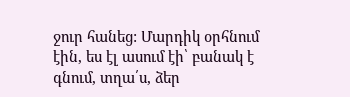ջուր հանեց: Մարդիկ օրհնում էին, ես էլ ասում էի՝ բանակ է գնում, տղա՛ս, ձեր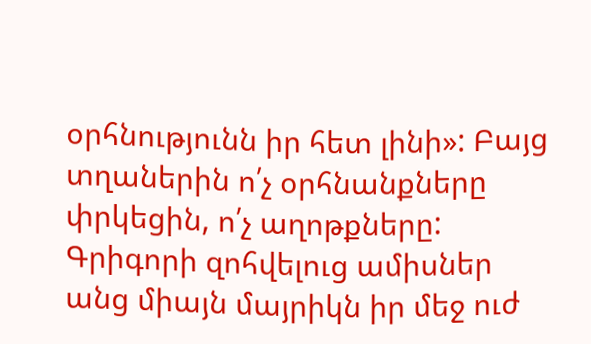օրհնությունն իր հետ լինի»: Բայց տղաներին ո՛չ օրհնանքները փրկեցին, ո՛չ աղոթքները: Գրիգորի զոհվելուց ամիսներ անց միայն մայրիկն իր մեջ ուժ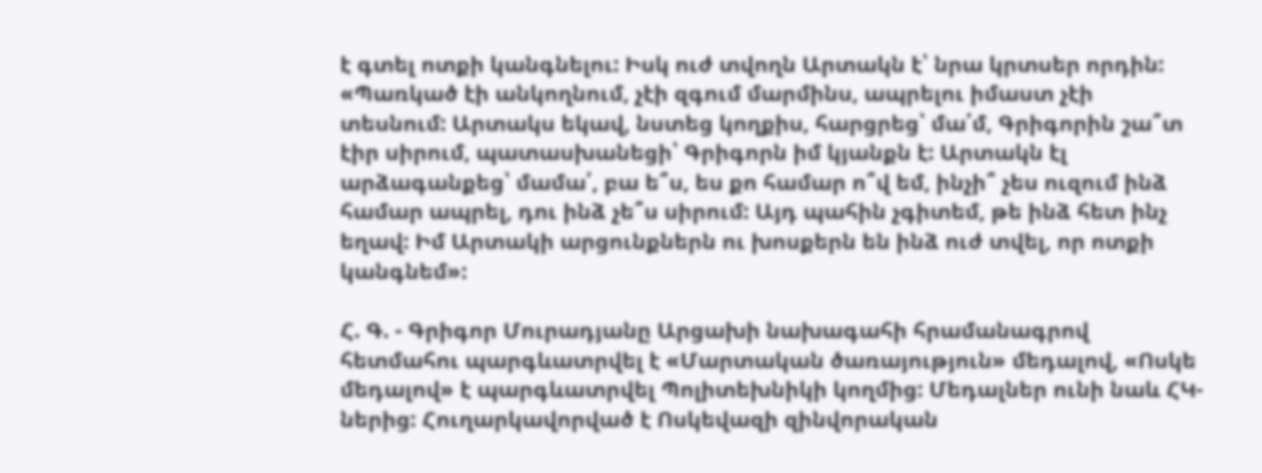է գտել ոտքի կանգնելու: Իսկ ուժ տվողն Արտակն է՝ նրա կրտսեր որդին: «Պառկած էի անկողնում, չէի զգում մարմինս, ապրելու իմաստ չէի տեսնում: Արտակս եկավ, նստեց կողքիս, հարցրեց՝ մա՛մ, Գրիգորին շա՞տ էիր սիրում, պատասխանեցի՝ Գրիգորն իմ կյանքն է: Արտակն էլ արձագանքեց՝ մամա՛, բա ե՞ս, ես քո համար ո՞վ եմ, ինչի՞ չես ուզում ինձ համար ապրել, դու ինձ չե՞ս սիրում: Այդ պահին չգիտեմ, թե ինձ հետ ինչ եղավ: Իմ Արտակի արցունքներն ու խոսքերն են ինձ ուժ տվել, որ ոտքի կանգնեմ»:

Հ. Գ. - Գրիգոր Մուրադյանը Արցախի նախագահի հրամանագրով հետմահու պարգևատրվել է «Մարտական ծառայություն» մեդալով, «Ոսկե մեդալով» է պարգևատրվել Պոլիտեխնիկի կողմից: Մեդալներ ունի նաև ՀԿ-ներից: Հուղարկավորված է Ոսկեվազի զինվորական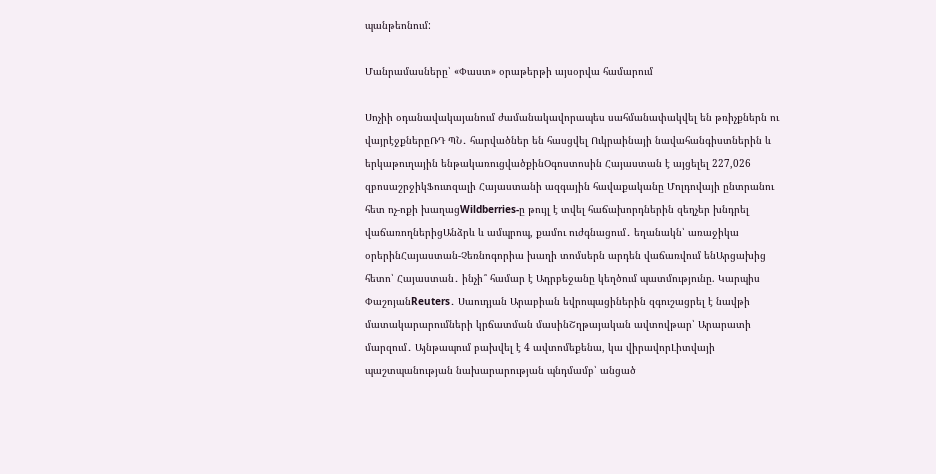պանթեոնում:

Մանրամասները՝ «Փաստ» օրաթերթի այսօրվա համարում

Սոչիի օդանավակայանում ժամանակավորապես սահմանափակվել են թռիչքներն ու վայրէջքներըՌԴ ՊՆ․ հարվածներ են հասցվել Ուկրաինայի նավահանգիստներին և երկաթուղային ենթակառուցվածքինՕգոստոսին Հայաստան է այցելել 227,026 զբոսաշրջիկՖուտզալի Հայաստանի ազգային հավաքականը Մոլդովայի ընտրանու հետ ոչ-ոքի խաղացWildberries-ը թույլ է տվել հաճախորդներին զեղչեր խնդրել վաճառողներիցԱնձրև և ամպրոպ, քամու ուժգնացում․ եղանակն՝ առաջիկա օրերինՀայաստան-Չեռնոգորիա խաղի տոմսերն արդեն վաճառվում ենԱրցախից հետո՝ Հայաստան․ ինչի՞ համար է Ադրբեջանը կեղծում պատմությունը. Կարպիս ՓաշոյանReuters․ Սաուդյան Արաբիան եվրոպացիներին զգուշացրել է նավթի մատակարարումների կրճատման մասինՇղթայական ավտովթար՝ Արարատի մարզում․ Այնթապում բախվել է 4 ավտոմեքենա, կա վիրավորԼիտվայի պաշտպանության նախարարության պնդմամբ՝ անցած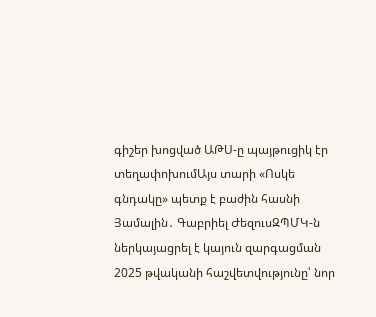գիշեր խոցված ԱԹՍ-ը պայթուցիկ էր տեղափոխումԱյս տարի «Ոսկե գնդակը» պետք է բաժին հասնի Յամալին․ Գաբրիել ԺեզուսԶՊՄԿ-ն ներկայացրել է կայուն զարգացման 2025 թվականի հաշվետվությունը՝ նոր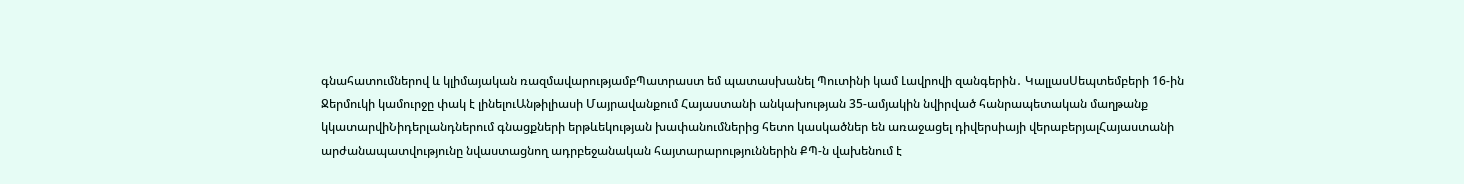գնահատումներով և կլիմայական ռազմավարությամբՊատրաստ եմ պատասխանել Պուտինի կամ Լավրովի զանգերին․ ԿալլասՍեպտեմբերի 16-ին Ջերմուկի կամուրջը փակ է լինելուԱնթիլիասի Մայրավանքում Հայաստանի անկախության 35-ամյակին նվիրված հանրապետական մաղթանք կկատարվիՆիդերլանդներում գնացքների երթևեկության խափանումներից հետո կասկածներ են առաջացել դիվերսիայի վերաբերյալՀայաստանի արժանապատվությունը նվաստացնող ադրբեջանական հայտարարություններին ՔՊ-ն վախենում է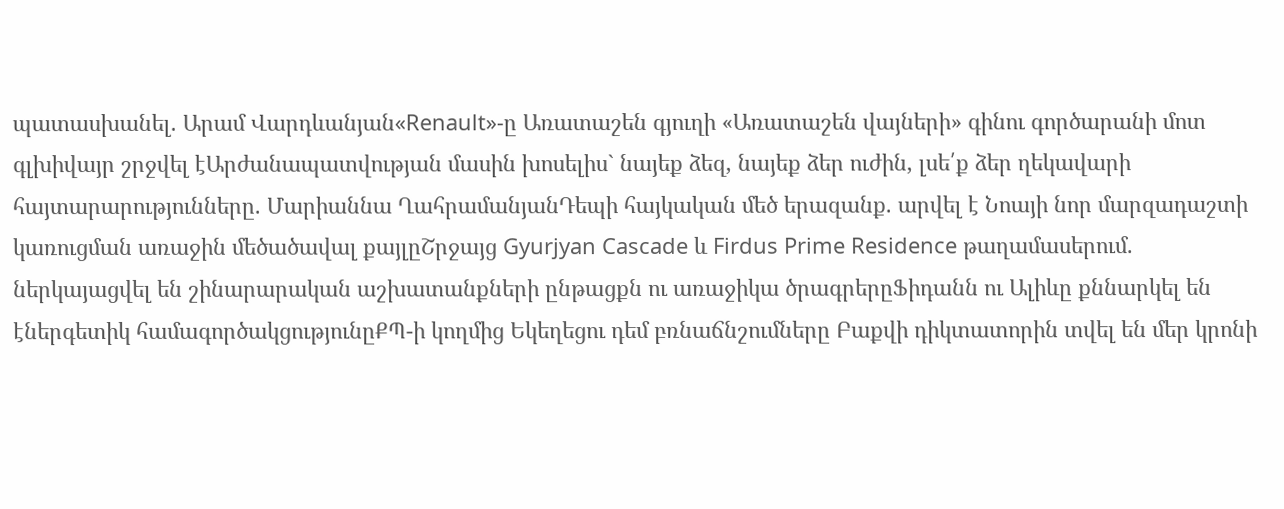պատասխանել. Արամ Վարդևանյան«Renault»-ը Առատաշեն գյուղի «Առատաշեն վայների» գինու գործարանի մոտ գլխիվայր շրջվել էԱրժանապատվության մասին խոսելիս` նայեք ձեզ, նայեք ձեր ուժին, լսե՛ք ձեր ղեկավարի հայտարարությունները. Մարիաննա ՂահրամանյանԴեպի հայկական մեծ երազանք. արվել է Նոայի նոր մարզադաշտի կառուցման առաջին մեծածավալ քայլըՇրջայց Gyurjyan Cascade և Firdus Prime Residence թաղամասերում. ներկայացվել են շինարարական աշխատանքների ընթացքն ու առաջիկա ծրագրերըՖիդանն ու Ալիևը քննարկել են էներգետիկ համագործակցությունըՔՊ-ի կողմից Եկեղեցու դեմ բռնաճնշումները Բաքվի դիկտատորին տվել են մեր կրոնի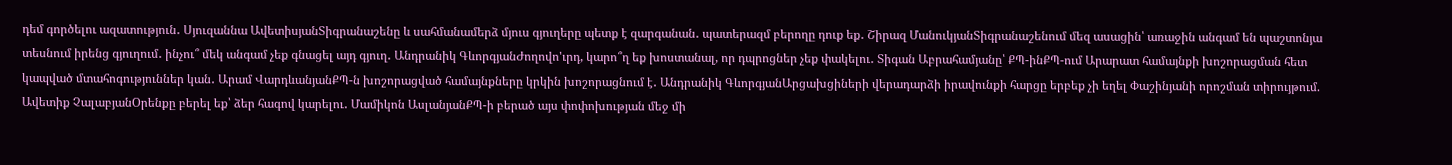դեմ գործելու ազատություն․ Սյուզաննա ԱվետիսյանՏիգրանաշենը և սահմանամերձ մյուս գյուղերը պետք է զարգանան․ պատերազմ բերողը դուք եք․ Շիրազ ՄանուկյանՏիգրանաշենում մեզ ասացին՝ առաջին անգամ են պաշտոնյա տեսնում իրենց գյուղում․ ինչու՞ մեկ անգամ չեք գնացել այդ գյուղ․ Անդրանիկ ԳևորգյանԺողովո'ւրդ, կարո՞ղ եք խոստանալ, որ դպրոցներ չեք փակելու․ Տիգան Աբրահամյանը՝ ՔՊ-ինՔՊ-ում Արարատ համայնքի խոշորացման հետ կապված մտահոգություններ կան․ Արամ ՎարդևանյանՔՊ-ն խոշորացված համայնքները կրկին խոշորացնում է․ Անդրանիկ ԳևորգյանԱրցախցիների վերադարձի իրավունքի հարցը երբեք չի եղել Փաշինյանի որոշման տիրույթում. Ավետիք ՉալաբյանՕրենքը բերել եք՝ ձեր հագով կարելու․ Մամիկոն ԱսլանյանՔՊ-ի բերած այս փոփոխության մեջ մի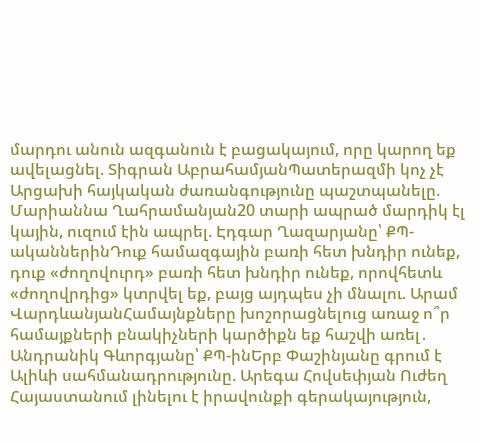մարդու անուն ազգանուն է բացակայում, որը կարող եք ավելացնել. Տիգրան ԱբրահամյանՊատերազմի կոչ չէ Արցախի հայկական ժառանգությունը պաշտպանելը. Մարիաննա Ղահրամանյան20 տարի ապրած մարդիկ էլ կային, ուզում էին ապրել. Էդգար Ղազարյանը՝ ՔՊ-ականներինԴուք համազգային բառի հետ խնդիր ունեք, դուք «ժողովուրդ» բառի հետ խնդիր ունեք, որովհետև «ժողովրդից» կտրվել եք, բայց այդպես չի մնալու. Արամ ՎարդևանյանՀամայնքները խոշորացնելուց առաջ ո՞ր համայքների բնակիչների կարծիքն եք հաշվի առել․ Անդրանիկ Գևորգյանը՝ ՔՊ-ինԵրբ Փաշինյանը գրում է Ալիևի սահմանադրությունը. Արեգա Հովսեփյան Ուժեղ Հայաստանում լինելու է իրավունքի գերակայություն,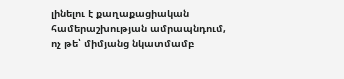լինելու է քաղաքացիական համերաշխության ամրապնդում, ոչ թե՝ միմյանց նկատմամբ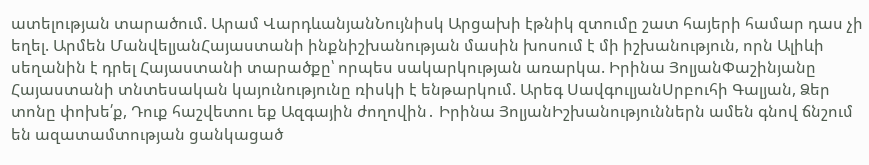ատելության տարածում. Արամ ՎարդևանյանՆույնիսկ Արցախի էթնիկ զտումը շատ հայերի համար դաս չի եղել. Արմեն ՄանվելյանՀայաստանի ինքնիշխանության մասին խոսում է մի իշխանություն, որն Ալիևի սեղանին է դրել Հայաստանի տարածքը՝ որպես սակարկության առարկա. Իրինա ՅոլյանՓաշինյանը Հայաստանի տնտեսական կայունությունը ռիսկի է ենթարկում. Արեգ ՍավգուլյանՍրբուհի Գալյան, Ձեր տոնը փոխե՛ք, Դուք հաշվետու եք Ազգային ժողովին․ Իրինա ՅոլյանԻշխանություններն ամեն գնով ճնշում են ազատամտության ցանկացած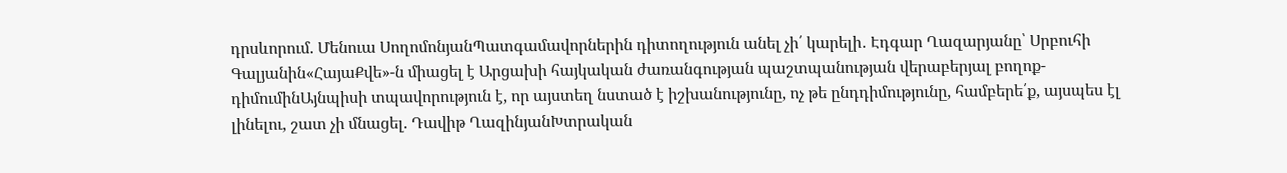դրսևորում. Մենուա ՍողոմոնյանՊատգամավորներին դիտողություն անել չի՛ կարելի․ Էդգար Ղազարյանը՝ Սրբուհի Գալյանին«ՀայաՔվե»-ն միացել է Արցախի հայկական ժառանգության պաշտպանության վերաբերյալ բողոք-դիմումինԱյնպիսի տպավորություն է, որ այստեղ նստած է իշխանությունը, ոչ թե ընդդիմությունը, համբերե՛ք, այսպես էլ լինելու, շատ չի մնացել. Դավիթ ՂազինյանԽտրական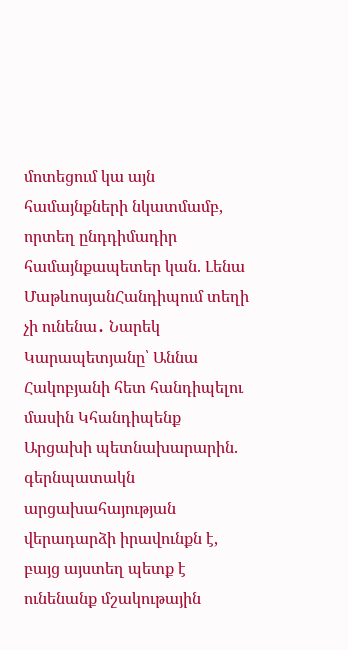մոտեցում կա այն համայնքների նկատմամբ, որտեղ ընդդիմադիր համայնքապետեր կան. Լենա ՄաթևոսյանՀանդիպում տեղի չի ունենա․ Նարեկ Կարապետյանը՝ Աննա Հակոբյանի հետ հանդիպելու մասին Կհանդիպենք Արցախի պետնախարարին. գերնպատակն արցախահայության վերադարձի իրավունքն է, բայց այստեղ պետք է ունենանք մշակութային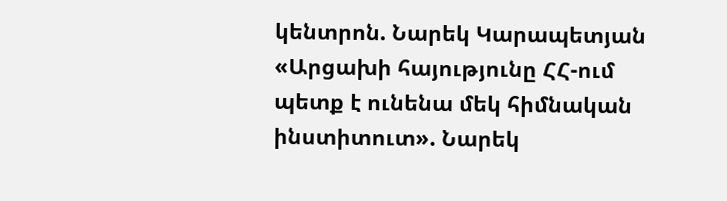կենտրոն. Նարեկ Կարապետյան «Արցախի հայությունը ՀՀ-ում պետք է ունենա մեկ հիմնական ինստիտուտ». Նարեկ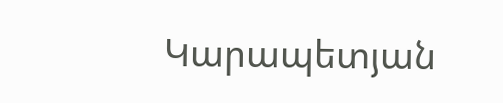Կարապետյան